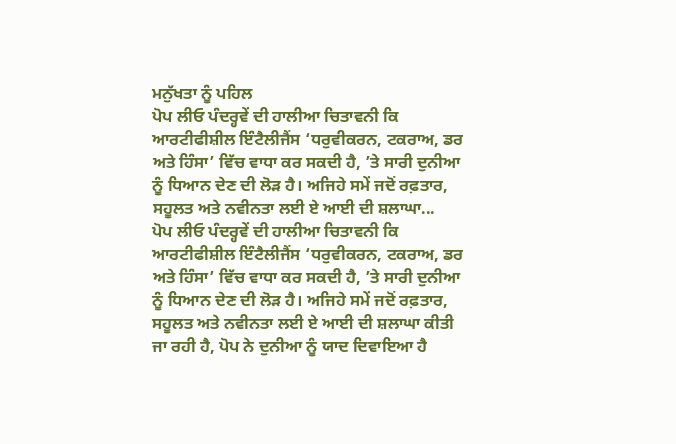ਮਨੁੱਖਤਾ ਨੂੰ ਪਹਿਲ
ਪੋਪ ਲੀਓ ਪੰਦਰ੍ਹਵੇਂ ਦੀ ਹਾਲੀਆ ਚਿਤਾਵਨੀ ਕਿ ਆਰਟੀਫੀਸ਼ੀਲ ਇੰਟੈਲੀਜੈਂਸ ‘ਧਰੁਵੀਕਰਨ, ਟਕਰਾਅ, ਡਰ ਅਤੇ ਹਿੰਸਾ’ ਵਿੱਚ ਵਾਧਾ ਕਰ ਸਕਦੀ ਹੈ, ’ਤੇ ਸਾਰੀ ਦੁਨੀਆ ਨੂੰ ਧਿਆਨ ਦੇਣ ਦੀ ਲੋੜ ਹੈ। ਅਜਿਹੇ ਸਮੇਂ ਜਦੋਂ ਰਫ਼ਤਾਰ, ਸਹੂਲਤ ਅਤੇ ਨਵੀਨਤਾ ਲਈ ਏ ਆਈ ਦੀ ਸ਼ਲਾਘਾ...
ਪੋਪ ਲੀਓ ਪੰਦਰ੍ਹਵੇਂ ਦੀ ਹਾਲੀਆ ਚਿਤਾਵਨੀ ਕਿ ਆਰਟੀਫੀਸ਼ੀਲ ਇੰਟੈਲੀਜੈਂਸ ‘ਧਰੁਵੀਕਰਨ, ਟਕਰਾਅ, ਡਰ ਅਤੇ ਹਿੰਸਾ’ ਵਿੱਚ ਵਾਧਾ ਕਰ ਸਕਦੀ ਹੈ, ’ਤੇ ਸਾਰੀ ਦੁਨੀਆ ਨੂੰ ਧਿਆਨ ਦੇਣ ਦੀ ਲੋੜ ਹੈ। ਅਜਿਹੇ ਸਮੇਂ ਜਦੋਂ ਰਫ਼ਤਾਰ, ਸਹੂਲਤ ਅਤੇ ਨਵੀਨਤਾ ਲਈ ਏ ਆਈ ਦੀ ਸ਼ਲਾਘਾ ਕੀਤੀ ਜਾ ਰਹੀ ਹੈ, ਪੋਪ ਨੇ ਦੁਨੀਆ ਨੂੰ ਯਾਦ ਦਿਵਾਇਆ ਹੈ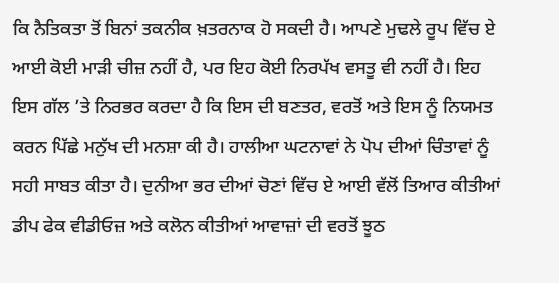ਕਿ ਨੈਤਿਕਤਾ ਤੋਂ ਬਿਨਾਂ ਤਕਨੀਕ ਖ਼ਤਰਨਾਕ ਹੋ ਸਕਦੀ ਹੈ। ਆਪਣੇ ਮੁਢਲੇ ਰੂਪ ਵਿੱਚ ਏ ਆਈ ਕੋਈ ਮਾੜੀ ਚੀਜ਼ ਨਹੀਂ ਹੈ, ਪਰ ਇਹ ਕੋਈ ਨਿਰਪੱਖ ਵਸਤੂ ਵੀ ਨਹੀਂ ਹੈ। ਇਹ ਇਸ ਗੱਲ ’ਤੇ ਨਿਰਭਰ ਕਰਦਾ ਹੈ ਕਿ ਇਸ ਦੀ ਬਣਤਰ, ਵਰਤੋਂ ਅਤੇ ਇਸ ਨੂੰ ਨਿਯਮਤ ਕਰਨ ਪਿੱਛੇ ਮਨੁੱਖ ਦੀ ਮਨਸ਼ਾ ਕੀ ਹੈ। ਹਾਲੀਆ ਘਟਨਾਵਾਂ ਨੇ ਪੋਪ ਦੀਆਂ ਚਿੰਤਾਵਾਂ ਨੂੰ ਸਹੀ ਸਾਬਤ ਕੀਤਾ ਹੈ। ਦੁਨੀਆ ਭਰ ਦੀਆਂ ਚੋਣਾਂ ਵਿੱਚ ਏ ਆਈ ਵੱਲੋਂ ਤਿਆਰ ਕੀਤੀਆਂ ਡੀਪ ਫੇਕ ਵੀਡੀਓਜ਼ ਅਤੇ ਕਲੋਨ ਕੀਤੀਆਂ ਆਵਾਜ਼ਾਂ ਦੀ ਵਰਤੋਂ ਝੂਠ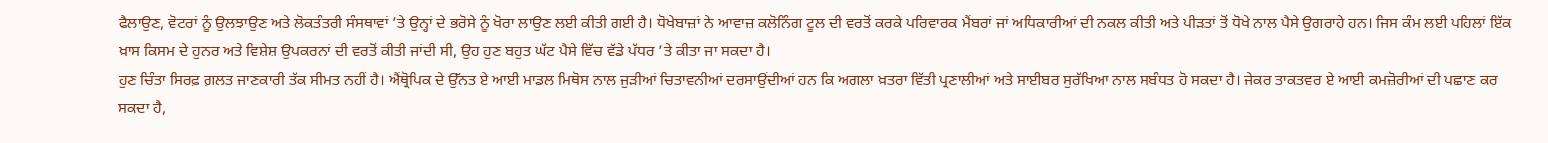ਫੈਲਾਉਣ, ਵੋਟਰਾਂ ਨੂੰ ਉਲਝਾਉਣ ਅਤੇ ਲੋਕਤੰਤਰੀ ਸੰਸਥਾਵਾਂ ’ਤੇ ਉਨ੍ਹਾਂ ਦੇ ਭਰੋਸੇ ਨੂੰ ਖੋਰਾ ਲਾਉਣ ਲਈ ਕੀਤੀ ਗਈ ਹੈ। ਧੋਖੇਬਾਜ਼ਾਂ ਨੇ ਆਵਾਜ਼ ਕਲੋਨਿੰਗ ਟੂਲ ਦੀ ਵਰਤੋਂ ਕਰਕੇ ਪਰਿਵਾਰਕ ਮੈਂਬਰਾਂ ਜਾਂ ਅਧਿਕਾਰੀਆਂ ਦੀ ਨਕਲ ਕੀਤੀ ਅਤੇ ਪੀੜਤਾਂ ਤੋਂ ਧੋਖੇ ਨਾਲ ਪੈਸੇ ਉਗਰਾਹੇ ਹਨ। ਜਿਸ ਕੰਮ ਲਈ ਪਹਿਲਾਂ ਇੱਕ ਖ਼ਾਸ ਕਿਸਮ ਦੇ ਹੁਨਰ ਅਤੇ ਵਿਸ਼ੇਸ਼ ਉਪਕਰਨਾਂ ਦੀ ਵਰਤੋਂ ਕੀਤੀ ਜਾਂਦੀ ਸੀ, ਉਹ ਹੁਣ ਬਹੁਤ ਘੱਟ ਪੈਸੇ ਵਿੱਚ ਵੱਡੇ ਪੱਧਰ ’ਤੇ ਕੀਤਾ ਜਾ ਸਕਦਾ ਹੈ।
ਹੁਣ ਚਿੰਤਾ ਸਿਰਫ਼ ਗ਼ਲਤ ਜਾਣਕਾਰੀ ਤੱਕ ਸੀਮਤ ਨਹੀਂ ਹੈ। ਐਂਥ੍ਰੋਪਿਕ ਦੇ ਉੱਨਤ ਏ ਆਈ ਮਾਡਲ ਮਿਥੋਸ ਨਾਲ ਜੁੜੀਆਂ ਚਿਤਾਵਨੀਆਂ ਦਰਸਾਉਂਦੀਆਂ ਹਨ ਕਿ ਅਗਲਾ ਖ਼ਤਰਾ ਵਿੱਤੀ ਪ੍ਰਣਾਲੀਆਂ ਅਤੇ ਸਾਈਬਰ ਸੁਰੱਖਿਆ ਨਾਲ ਸਬੰਧਤ ਹੋ ਸਕਦਾ ਹੈ। ਜੇਕਰ ਤਾਕਤਵਰ ਏ ਆਈ ਕਮਜ਼ੋਰੀਆਂ ਦੀ ਪਛਾਣ ਕਰ ਸਕਦਾ ਹੈ,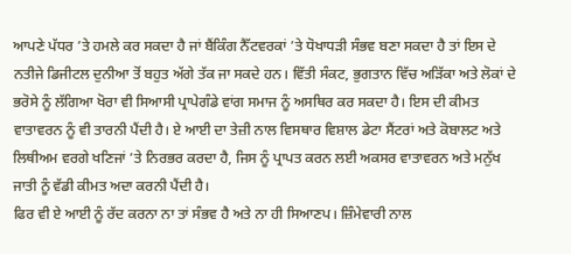ਆਪਣੇ ਪੱਧਰ ’ਤੇ ਹਮਲੇ ਕਰ ਸਕਦਾ ਹੈ ਜਾਂ ਬੈਂਕਿੰਗ ਨੈੱਟਵਰਕਾਂ ’ਤੇ ਧੋਖਾਧੜੀ ਸੰਭਵ ਬਣਾ ਸਕਦਾ ਹੈ ਤਾਂ ਇਸ ਦੇ ਨਤੀਜੇ ਡਿਜੀਟਲ ਦੁਨੀਆ ਤੋਂ ਬਹੁਤ ਅੱਗੇ ਤੱਕ ਜਾ ਸਕਦੇ ਹਨ। ਵਿੱਤੀ ਸੰਕਟ, ਭੁਗਤਾਨ ਵਿੱਚ ਅੜਿੱਕਾ ਅਤੇ ਲੋਕਾਂ ਦੇ ਭਰੋਸੇ ਨੂੰ ਲੱਗਿਆ ਖੋਰਾ ਵੀ ਸਿਆਸੀ ਪ੍ਰਾਪੇਗੰਡੇ ਵਾਂਗ ਸਮਾਜ ਨੂੰ ਅਸਥਿਰ ਕਰ ਸਕਦਾ ਹੈ। ਇਸ ਦੀ ਕੀਮਤ ਵਾਤਾਵਰਨ ਨੂੰ ਵੀ ਤਾਰਨੀ ਪੈਂਦੀ ਹੈ। ਏ ਆਈ ਦਾ ਤੇਜ਼ੀ ਨਾਲ ਵਿਸਥਾਰ ਵਿਸ਼ਾਲ ਡੇਟਾ ਸੈਂਟਰਾਂ ਅਤੇ ਕੋਬਾਲਟ ਅਤੇ ਲਿਥੀਅਮ ਵਰਗੇ ਖਣਿਜਾਂ ’ਤੇ ਨਿਰਭਰ ਕਰਦਾ ਹੈ, ਜਿਸ ਨੂੰ ਪ੍ਰਾਪਤ ਕਰਨ ਲਈ ਅਕਸਰ ਵਾਤਾਵਰਨ ਅਤੇ ਮਨੁੱਖ ਜਾਤੀ ਨੂੰ ਵੱਡੀ ਕੀਮਤ ਅਦਾ ਕਰਨੀ ਪੈਂਦੀ ਹੈ।
ਫਿਰ ਵੀ ਏ ਆਈ ਨੂੰ ਰੱਦ ਕਰਨਾ ਨਾ ਤਾਂ ਸੰਭਵ ਹੈ ਅਤੇ ਨਾ ਹੀ ਸਿਆਣਪ। ਜ਼ਿੰਮੇਵਾਰੀ ਨਾਲ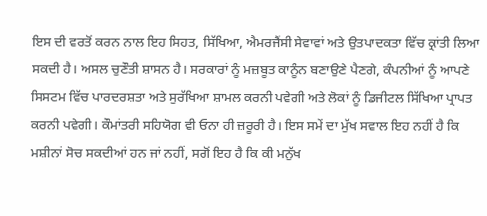ਇਸ ਦੀ ਵਰਤੋਂ ਕਰਨ ਨਾਲ ਇਹ ਸਿਹਤ, ਸਿੱਖਿਆ, ਐਮਰਜੈਂਸੀ ਸੇਵਾਵਾਂ ਅਤੇ ਉਤਪਾਦਕਤਾ ਵਿੱਚ ਕ੍ਰਾਂਤੀ ਲਿਆ ਸਕਦੀ ਹੈ। ਅਸਲ ਚੁਣੌਤੀ ਸ਼ਾਸਨ ਹੈ। ਸਰਕਾਰਾਂ ਨੂੰ ਮਜ਼ਬੂਤ ਕਾਨੂੰਨ ਬਣਾਉਣੇ ਪੈਣਗੇ, ਕੰਪਨੀਆਂ ਨੂੰ ਆਪਣੇ ਸਿਸਟਮ ਵਿੱਚ ਪਾਰਦਰਸ਼ਤਾ ਅਤੇ ਸੁਰੱਖਿਆ ਸ਼ਾਮਲ ਕਰਨੀ ਪਵੇਗੀ ਅਤੇ ਲੋਕਾਂ ਨੂੰ ਡਿਜੀਟਲ ਸਿੱਖਿਆ ਪ੍ਰਾਪਤ ਕਰਨੀ ਪਵੇਗੀ। ਕੌਮਾਂਤਰੀ ਸਹਿਯੋਗ ਵੀ ਓਨਾ ਹੀ ਜ਼ਰੂਰੀ ਹੈ। ਇਸ ਸਮੇਂ ਦਾ ਮੁੱਖ ਸਵਾਲ ਇਹ ਨਹੀਂ ਹੈ ਕਿ ਮਸ਼ੀਨਾਂ ਸੋਚ ਸਕਦੀਆਂ ਹਨ ਜਾਂ ਨਹੀਂ, ਸਗੋਂ ਇਹ ਹੈ ਕਿ ਕੀ ਮਨੁੱਖ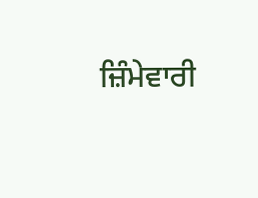ਜ਼ਿੰਮੇਵਾਰੀ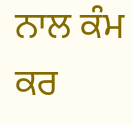ਨਾਲ ਕੰਮ ਕਰ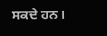ਸਕਦੇ ਹਨ।